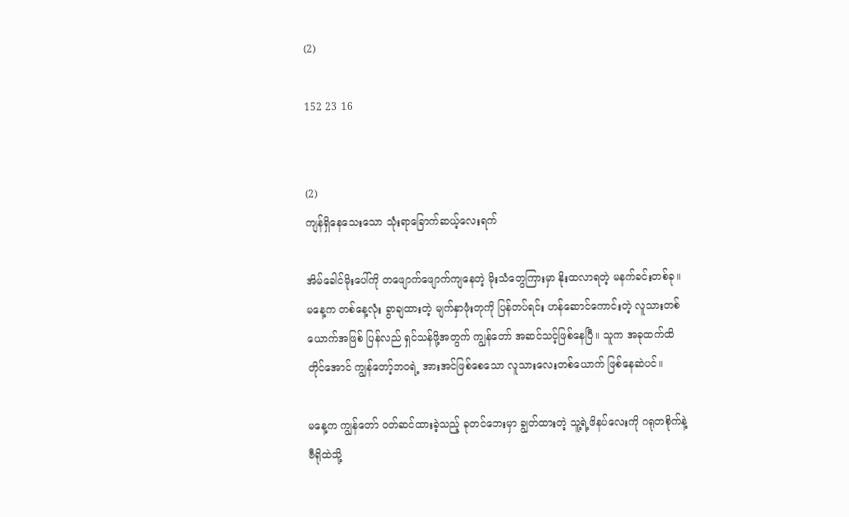(2)

152 23 16


(2)
ကျန်ရှိနေသေးသော သုံးရာခြောက်ဆယ့်လေးရက်

အိမ်ခေါင်မိုးပေါ်ကို တဖျောက်ဖျောက်ကျနေတဲ့ မိုးသံတွေကြားမှာ နိုးထလာရတဲ့ မနက်ခင်းတစ်ခု။ မနေ့က တစ်နေ့လုံး ခွာချထားတဲ့ မျက်နှာဖုံးတုကို ပြန်တပ်ရင်း ဟန်ဆောင်ကောင်းတဲ့ လူသားတစ်ယောက်အဖြစ် ပြန်လည် ရှင်သန်ဖို့အတွက် ကျွန်တော် အဆင်သင့်ဖြစ်နေပြီ။ သူက အခုထက်ထိတိုင်အောင် ကျွန်တော့်ဘဝရဲ့ အားအင်ဖြစ်စေသော လူသားလေးတစ်ယောက် ဖြစ်နေဆဲပင်။

မနေ့က ကျွန်တော် ဝတ်ဆင်ထားခဲ့သည့် ခုတင်ဘေးမှာ ချွတ်ထားတဲ့ သူ့ရဲ့ဖိနပ်လေးကို ဂရုတစိုက်နဲ့ ဗီရိုထဲသို့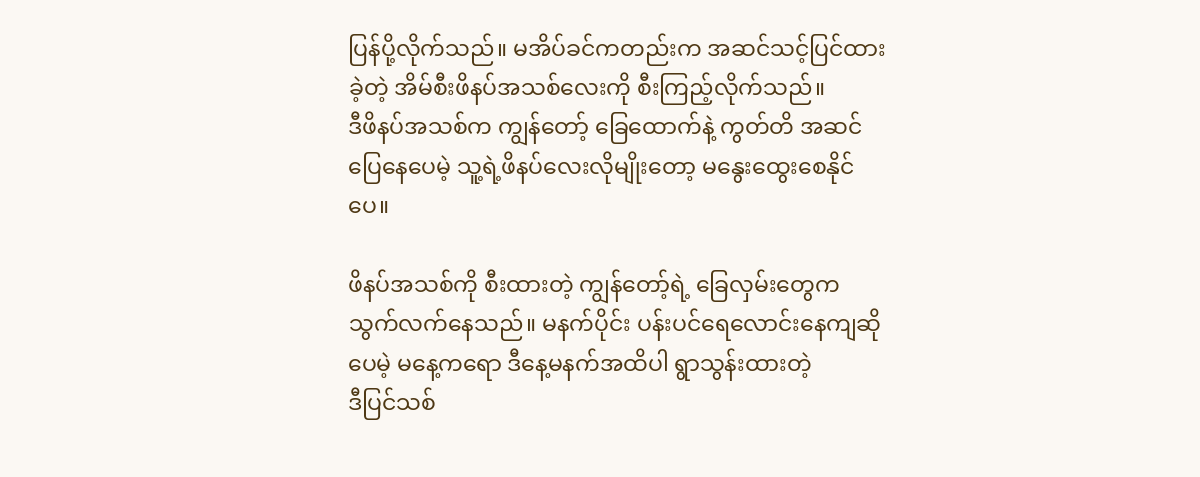ပြန်ပို့လိုက်သည်။ မအိပ်ခင်ကတည်းက အဆင်သင့်ပြင်ထားခဲ့တဲ့ အိမ်စီးဖိနပ်အသစ်လေးကို စီးကြည့်လိုက်သည်။
ဒီဖိနပ်အသစ်က ကျွန်တော့် ခြေထောက်နဲ့ ကွတ်တိ အဆင်ပြေနေပေမဲ့ သူ့ရဲ့ဖိနပ်လေးလိုမျိုးတော့ မနွေးထွေးစေနိုင်ပေ။

ဖိနပ်အသစ်ကို စီးထားတဲ့ ကျွန်တော့်ရဲ့ ခြေလှမ်းတွေက သွက်လက်နေသည်။ မနက်ပိုင်း ပန်းပင်ရေလောင်းနေကျဆို
ပေမဲ့ မနေ့ကရော ဒီနေ့မနက်အထိပါ ရွာသွန်းထားတဲ့
ဒီပြင်သစ်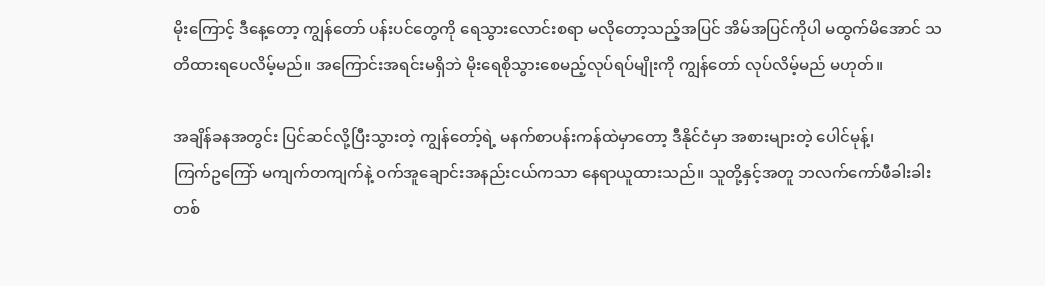မိုးကြောင့် ဒီနေ့တော့ ကျွန်တော် ပန်းပင်တွေကို ရေသွားလောင်းစရာ မလိုတော့သည့်အပြင် အိမ်အပြင်ကိုပါ မထွက်မိအောင် သတိထားရပေလိမ့်မည်။ အကြောင်းအရင်းမရှိဘဲ မိုးရေစိုသွားစေမည့်လုပ်ရပ်မျိုးကို ကျွန်တော် လုပ်လိမ့်မည် မဟုတ်။

အချိန်ခနအတွင်း ပြင်ဆင်လို့ပြီးသွားတဲ့ ကျွန်တော့်ရဲ့ မနက်စာပန်းကန်ထဲမှာတော့ ဒီနိုင်ငံမှာ အစားများတဲ့ ပေါင်မုန့်၊
ကြက်ဥကြော် မကျက်တကျက်နဲ့ ဝက်အူချောင်းအနည်းငယ်ကသာ နေရာယူထားသည်။ သူတို့နှင့်အတူ ဘလက်ကော်ဖီခါးခါးတစ်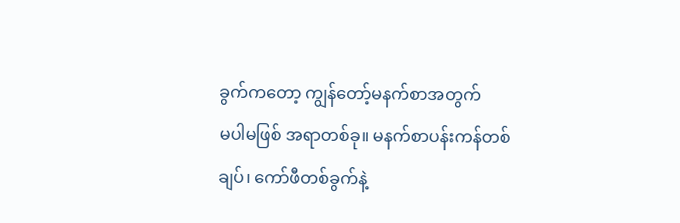ခွက်ကတော့ ကျွန်တော့်မနက်စာအတွက်
မပါမဖြစ် အရာတစ်ခု။ မနက်စာပန်းကန်တစ်ချပ်၊ ကော်ဖီတစ်ခွက်နဲ့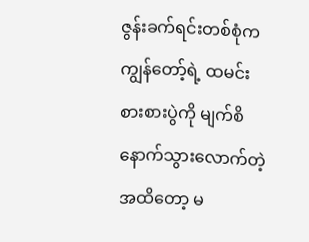ဇွန်းခက်ရင်းတစ်စုံက ကျွန်တော့်ရဲ့ ထမင်းစားစားပွဲကို မျက်စိနောက်သွားလောက်တဲ့အထိတော့ မ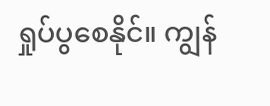ရှုပ်ပွစေနိုင်။ ကျွန်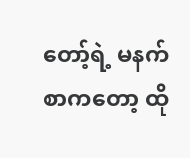တော့်ရဲ့ မနက်စာကတော့ ထို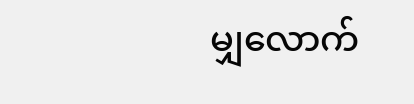မျှလောက်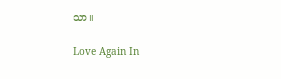သာ။

Love Again In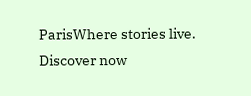ParisWhere stories live. Discover now